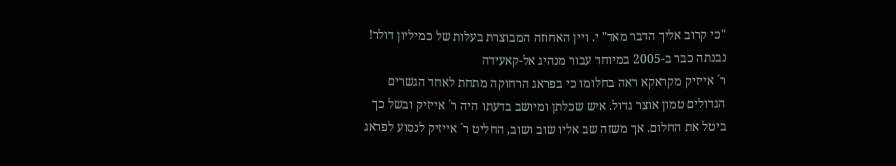"כי קרוב אליך הדבר מאד" י. ויין האחוזה המבוצרת בעלות של כמיליון דולר! נבנתה כבר ב-2005 במיוחד עבור מנהיג אל-קאעידה
ר´ אייזיק מקראקא ראה בחלומו כי בפראג הרחוקה מתחת לאחד הגשרים הגדולים טמון אוצר גדול. איש שכלתן ומיושב בדעתו היה ר´ אייזיק ובשל כך ביטל את החלום. אך משזה שב אליו שוב ושוב, החליט ר´ אייזיק לנסוע לפראג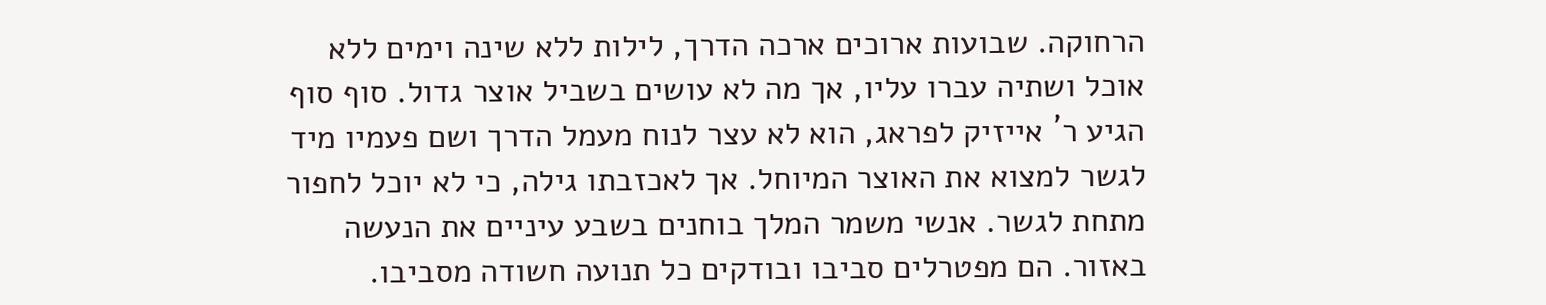הרחוקה. שבועות ארוכים ארכה הדרך, לילות ללא שינה וימים ללא אוכל ושתיה עברו עליו, אך מה לא עושים בשביל אוצר גדול. סוף סוף הגיע ר´ אייזיק לפראג, הוא לא עצר לנוח מעמל הדרך ושם פעמיו מיד לגשר למצוא את האוצר המיוחל. אך לאכזבתו גילה, כי לא יוכל לחפור מתחת לגשר. אנשי משמר המלך בוחנים בשבע עיניים את הנעשה באזור. הם מפטרלים סביבו ובודקים כל תנועה חשודה מסביבו.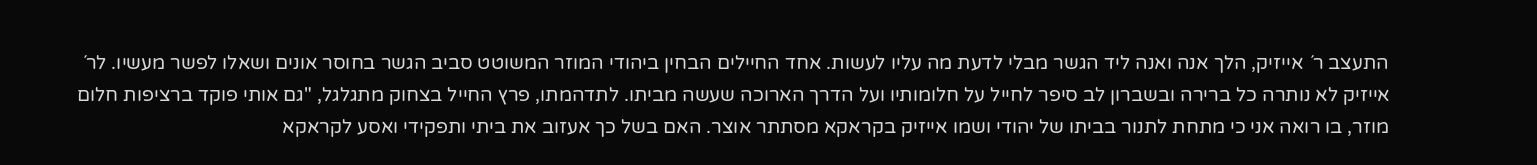התעצב ר´ אייזיק, הלך אנה ואנה ליד הגשר מבלי לדעת מה עליו לעשות. אחד החיילים הבחין ביהודי המוזר המשוטט סביב הגשר בחוסר אונים ושאלו לפשר מעשיו. לר´ אייזיק לא נותרה כל ברירה ובשברון לב סיפר לחייל על חלומותיו ועל הדרך הארוכה שעשה מביתו. לתדהמתו, פרץ החייל בצחוק מתגלגל, "גם אותי פוקד ברציפות חלום מוזר, בו רואה אני כי מתחת לתנור בביתו של יהודי ושמו אייזיק בקראקא מסתתר אוצר. האם בשל כך אעזוב את ביתי ותפקידי ואסע לקראקא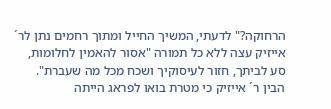הרחוקה?" לדעתי, המשיך החייל ומתוך רחמים נתן לר´ אייזיק עצה ללא כל תמורה "אסור להאמין לחלומות, סע לביתך, חזור לעיסוקיך ושכח מכל מה שעברת". הבין ר´ אייזיק כי מטרת בואו לפראג הייתה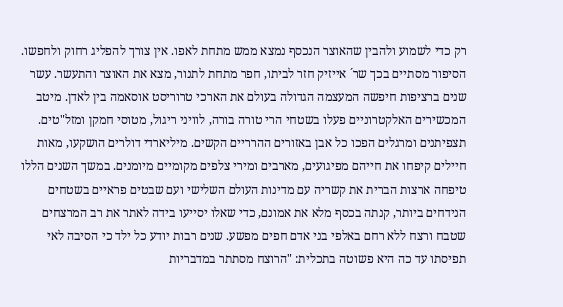רק כדי לשמוע ולהבין שהאוצר הנכסף נמצא ממש מתחת לאפו. אין צורך להפליג רחוק ולחפשו. הסיפור מסתיים בכך שר´ אייזיק חזר לביתו, חפר מתחת לתנור, מצא את האוצר והתעשר. עשר שנים ברציפות חיפשה המעצמה הגדולה בעולם את הארכי טרוריסט אוסאמה בין לאדן. מיטב המכשירים האלקטרוניים פעלו בשטחי הרי טורה בורה, לוויני ריגול, מטוסי חמקן ומזל"טים. תצפיתנים ומרגלים הפכו כל אבן באזורים ההרריים הקשים. מיליארדי דולרים הושקעו, מאות חיילים קיפחו את חייהם מפיגועים, מארבים ומירי צלפים מקומיים מיומנים. במשך השנים הללו טיפחה ארצות הברית את קשריה עם מדינות העולם השלישי ועם שבטים פראיים בשטחים הנידחים ביותר, קנתה בכסף מלא את אמונם, כדי שאלו יסייעו בידה לאתר את רב המרצחים שטבח ורצח ללא רחם באלפי בני אדם חפים מפשע. שנים רבות יודע כל ילד כי הסיבה לאי תפיסתו עד כה היא פשוטה בתכלית: "הרוצח מסתתר במדבריות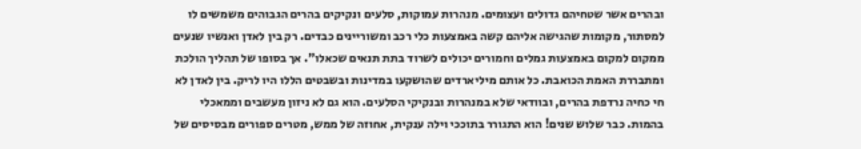ובהרים אשר שטחיהם גדולים ועצומים. מנהרות עמוקות, סלעים ונקיקים בהרים הגבוהים משמשים לו למסתור, מקומות שהגישה אליהם קשה באמצעות כלי רכב ומשוריינים כבדים. רק בין לאדן ואנשיו שנעים ממקום למקום באמצעות גמלים וחמורים יכולים לשרוד בתת תנאים שכאלו". אך בסופו של תהליך הולכת ומתבררת האמת הכואבת. כל אותם מיליארדים שהושקעו במדינות ובשבטים הללו היו לריק. בין לאדן לא חי כחיה נרדפת בהרים, ובוודאי שלא במנהרות ובנקיקי הסלעים. הוא גם לא ניזון מעשבים וממאכלי בהמות. כבר שלוש שנים! הוא התגורר בתוככי וילה ענקית, אחוזה של ממש, מטרים ספורים מבסיסים של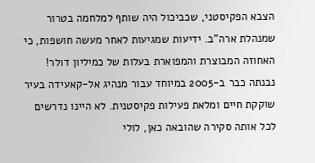הצבא הפקיסטני, שכביכול היה שותף למלחמה בטרור שמנהלת ארה"ב. ידיעות שמגיעות לאחר מעשה חושפות, כי האחוזה המבוצרת והמפוארת בעלות של כמיליון דולר! נבנתה כבר ב-2005 במיוחד עבור מנהיג אל-קאעידה בעיר שוקקת חיים ומלאת פעילות פקיסטנית. לא היינו נדרשים לכל אותה סקירה שהובאה כאן, לולי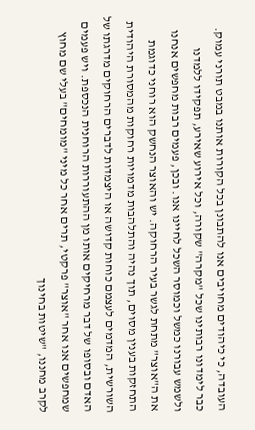העובדה, כי כיהודים מחויבים אנו להתבונן בכל הקורות אותנו במבט תורני עמוק. כבר לימדונו רבותינו שכל "מקרה" שקורה, וכל אירוע שאירע, תפקידו ללמדנו ולשמש עבורנו כמשל וכמוסר השכל לחיינו אנו. ובכן, פעמים רבות מחפשים אנחנו את ה"אוצר" מתחת לגשר בעיר הרחוקה. יש והאוצר הנחשק הוא רוחני כדוגמת התחזקות בענין מסוים, תוך נהיה והתלהבות מדמויות רחוקות מהמסורת היהודית השורשית, המדמים לעצמם כוחות קדושה או היצמדות לדברים הרחוקים מדרגתו של האדם ובסופו של דבר מרחיקים אותו מן ההתעוררות הרוחנית הנכספת. ויש פעמים שמחפשים אנו אחר "אוצר" פרקטי, תרים אחר כל מיני "מומחים" בעלי שם מחוץ לקרב מחננו, "שיטות בחינוך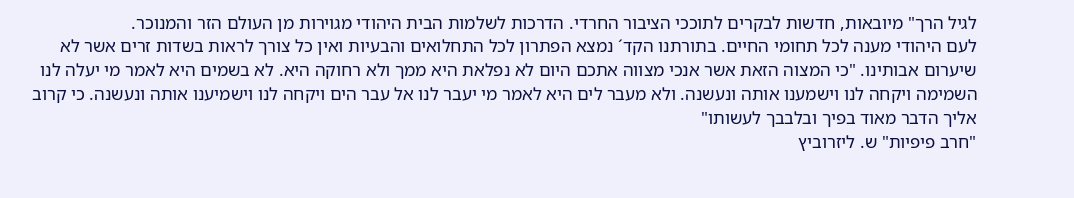לגיל הרך" מיובאות, חדשות לבקרים לתוככי הציבור החרדי. הדרכות לשלמות הבית היהודי מגוירות מן העולם הזר והמנוכר.
לעם היהודי מענה לכל תחומי החיים. בתורתנו הקד´ נמצא הפתרון לכל התחלואים והבעיות ואין כל צורך לראות בשדות זרים אשר לא שיערום אבותינו. "כי המצוה הזאת אשר אנכי מצווה אתכם היום לא נפלאת היא ממך ולא רחוקה היא. לא בשמים היא לאמר מי יעלה לנו השמימה ויקחה לנו וישמענו אותה ונעשנה. ולא מעבר לים היא לאמר מי יעבר לנו אל עבר הים ויקחה לנו וישמיענו אותה ונעשנה. כי קרוב אליך הדבר מאוד בפיך ובלבבך לעשותו"
"חרב פיפיות" ש. ליזרוביץ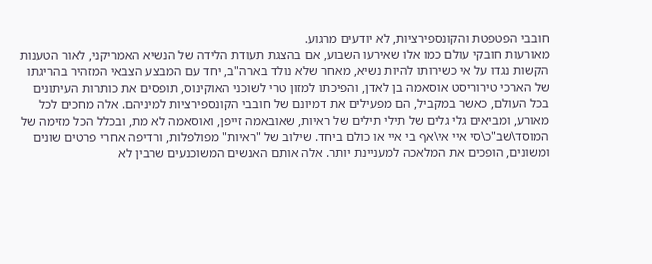חובבי הפטפטת והקונספירציות, לא יודעים מרגוע.
מאורעות חובקי עולם כמו אלו שאירעו השבוע, אם בהצגת תעודת הלידה של הנשיא האמריקני, לאור הטענות הקשות נגדו על אי כשירותו להיות נשיא, מאחר שלא נולד בארה"ב, יחד עם המבצע הצבאי המזהיר בהריגתו של הארכי טירוריסט אוסאמה בן לאדן, והפיכתו למזון טרי לשוכני האוקינוס, תופסים את כותרות העיתונים בכל העולם, כאשר במקביל, הם מפעילים את דמיונם של חובבי הקונספירציות למיניהם. אלה מחכים לכל מאורע, ומביאים גלי גלים של תילי תילים של ראיות, שאובאמה זייפן, ואוסאמה לא מת, ובכלל הכל מזימה של המוסד\שב"כ\סי איי אי\אף בי איי או כולם ביחד. שילוב של "ראיות" מפולפלות, ורדיפה אחרי פרטים שונים ומשונים, הופכים את המלאכה למעניינת יותר. אלה אותם האנשים המשוכנעים שרבין לא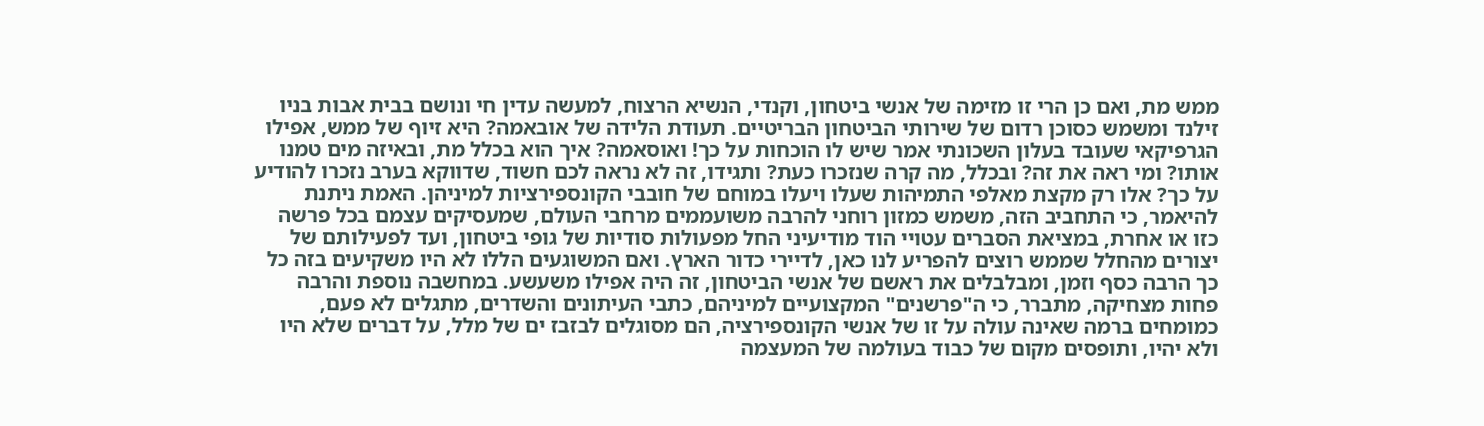ממש מת, ואם כן הרי זו מזימה של אנשי ביטחון, וקנדי, הנשיא הרצוח, למעשה עדין חי ונושם בבית אבות בניו זילנד ומשמש כסוכן רדום של שירותי הביטחון הבריטיים. תעודת הלידה של אובאמה? היא זיוף של ממש, אפילו הגרפיקאי שעובד בעלון השכונתי אמר שיש לו הוכחות על כך! ואוסאמה? איך הוא בכלל מת, ובאיזה מים טמנו אותו? ומי ראה את זה? ובכלל, מה קרה שנזכרו כעת? ותגידו, זה לא נראה לכם חשוד, שדווקא בערב נזכרו להודיע על כך? אלו רק מקצת מאלפי התמיהות שעלו ויעלו במוחם של חובבי הקונספירציות למיניהן. האמת ניתנת להיאמר, כי התחביב הזה, משמש כמזון רוחני להרבה משועממים מרחבי העולם, שמעסיקים עצמם בכל פרשה כזו או אחרת, במציאת הסברים עטויי הוד מודיעיני החל מפעולות סודיות של גופי ביטחון, ועד לפעילותם של יצורים מהחלל שממש רוצים להפריע לנו כאן, לדיירי כדור הארץ. ואם המשוגעים הללו לא היו משקיעים בזה כל כך הרבה כסף וזמן, ומבלבלים את ראשם של אנשי הביטחון, זה היה אפילו משעשע. במחשבה נוספת והרבה פחות מצחיקה, מתברר, כי ה"פרשנים" המקצועיים למיניהם, כתבי העיתונים והשדרים, מתגלים לא פעם, כמומחים ברמה שאינה עולה על זו של אנשי הקונספירציה, הם מסוגלים לבזבז ים של מלל, על דברים שלא היו ולא יהיו, ותופסים מקום של כבוד בעולמה של המעצמה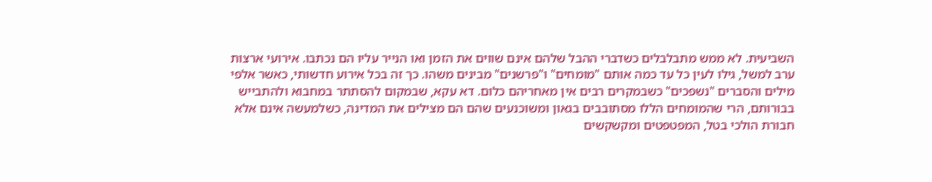השביעית. לא ממש מתבלבלים כשדברי ההבל שלהם אינם שווים את הזמן ואו הנייר עליו הם נכתבו. אירועי ארצות ערב למשל, גילו לעין כל עד כמה אותם "מומחים" ו"פרשנים" מבינים משהו. כך זה בכל אירוע חדשותי, כאשר אלפי מילים והסברים "נשפכים" כשבמקרים רבים אין מאחריהם כלום. דא עקא, שבמקום להסתתר במחבוא ולהתבייש בבורותם, הרי שהמומחים הללו מסתובבים בגאון ומשוכנעים שהם הם מצילים את המדינה, כשלמעשה אינם אלא חבורת הולכי בטל, המפטפטים ומקשקשים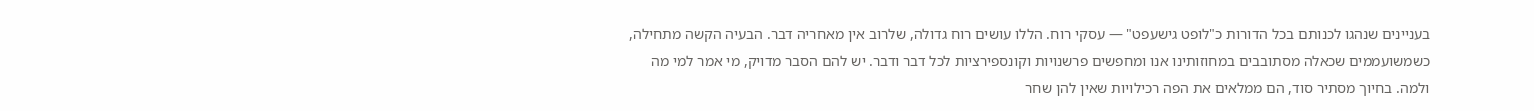בעניינים שנהגו לכנותם בכל הדורות כ"לופט גישעפט" — עסקי רוח. הללו עושים רוח גדולה, שלרוב אין מאחריה דבר. הבעיה הקשה מתחילה, כשמשועממים שכאלה מסתובבים במחוזותינו אנו ומחפשים פרשנויות וקונספירציות לכל דבר ודבר. יש להם הסבר מדויק, מי אמר למי מה ולמה. בחיוך מסתיר סוד, הם ממלאים את הפה רכילויות שאין להן שחר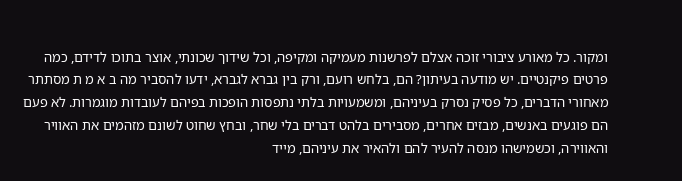ומקור. כל מאורע ציבורי זוכה אצלם לפרשנות מעמיקה ומקיפה, וכל שידוך שכונתי, אוצר בתוכו לדידם, כמה פרטים פיקנטיים. יש מודעה בעיתון? הם, בלחש רועם, ורק בין גברא לגברא, ידעו להסביר מה ב א מ ת מסתתר מאחורי הדברים, כל פסיק נסרק בעיניהם, ומשמעויות בלתי נתפסות הופכות בפיהם לעובדות מוגמרות. לא פעם הם פוגעים באנשים, מבזים אחרים, מסבירים בלהט דברים בלי שחר, ובחץ שחוט לשונם מזהמים את האוויר והאווירה, וכשמישהו מנסה להעיר להם ולהאיר את עיניהם, מייד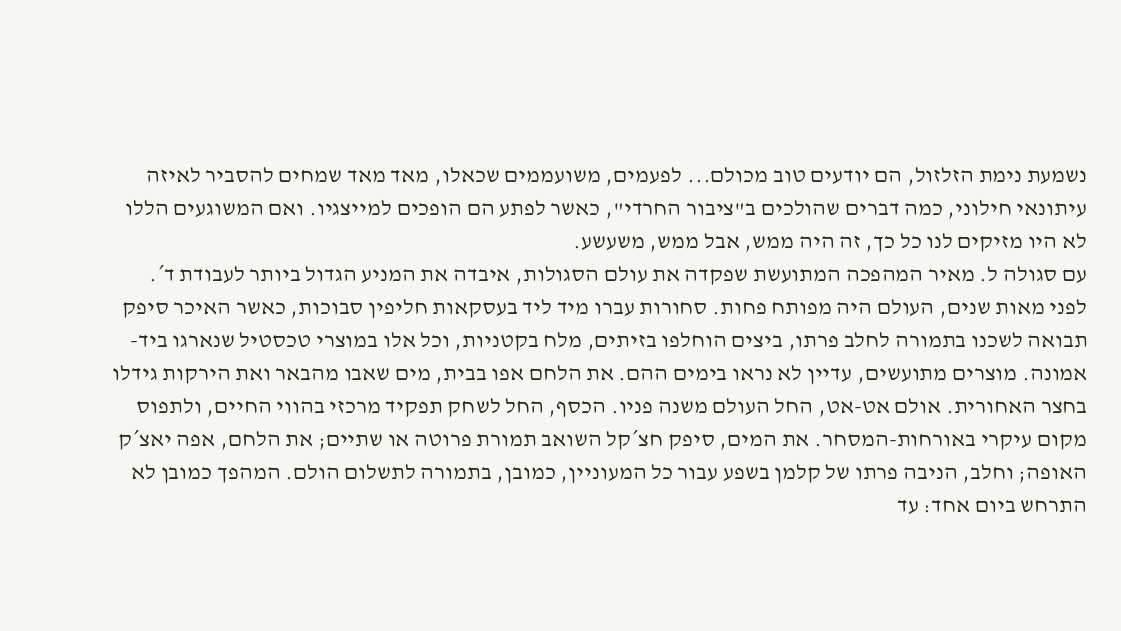נשמעת נימת הזלזול, הם יודעים טוב מכולם... לפעמים, משועממים שכאלו, מאד מאד שמחים להסביר לאיזה עיתונאי חילוני, כמה דברים שהולכים ב"ציבור החרדי", כאשר לפתע הם הופכים למייצגיו. ואם המשוגעים הללו לא היו מזיקים לנו כל כך, זה היה ממש, אבל ממש, משעשע.
עם סגולה ל. מאיר המהפכה המתועשת שפקדה את עולם הסגולות, איבדה את המניע הגדול ביותר לעבודת ד´.
לפני מאות שנים, העולם היה מפותח פחות. סחורות עברו מיד ליד בעסקאות חליפין סבוכות, כאשר האיכר סיפק תבואה לשכנו בתמורה לחלב פרתו, ביצים הוחלפו בזיתים, מלח בקטניות, וכל אלו במוצרי טכסטיל שנארגו ביד-אמונה. מוצרים מתועשים, עדיין לא נראו בימים ההם. את הלחם אפו בבית, מים שאבו מהבאר ואת הירקות גידלו בחצר האחורית. אולם אט-אט, החל העולם משנה פניו. הכסף, החל לשחק תפקיד מרכזי בהווי החיים, ולתפוס מקום עיקרי באורחות-המסחר. את המים, סיפק חצ´קל השואב תמורת פרוטה או שתיים; את הלחם, אפה יאצ´ק האופה; וחלב, הניבה פרתו של קלמן בשפע עבור כל המעוניין, כמובן, בתמורה לתשלום הולם. המהפך כמובן לא התרחש ביום אחד: עד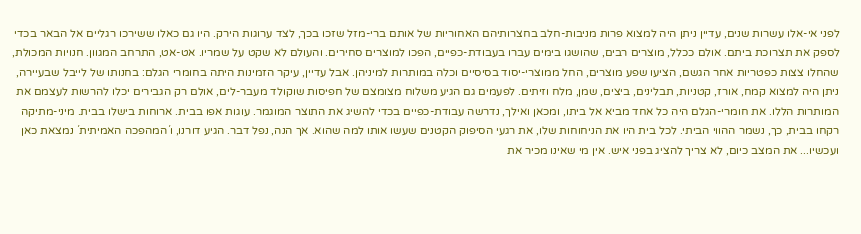לפני אי-אלו עשרות שנים, עדיין ניתן היה למצוא פרות מניבות-חלב בחצרותיהם האחוריות של אותם ברי-מזל שזכו בכך, לצד ערוגות הירק. היו גם כאלו ששירכו רגליים אל הבאר בכדי לספק את תצרוכת ביתם. אולם ככלל, מוצרים רבים, שהושגו בימים עברו בעבודת-כפיים, הפכו למוצרים סחירים. והעולם לא שקט על שמריו. אט-אט, התרחב המגוון. חנויות המכולת, שהחלו צצות כפטריות אחר הגשם, הציעו שפע מוצרים, החל ממוצרי-יסוד בסיסיים וכלה במותרות למיניהן. אבל עדיין, עיקר הזמינות היתה בחומרי הגלם: בחנותו של לייבל שבעיירה, ניתן היה למצוא קמח, אורז, קטניות, תבלינים, ביצים, שמן, מלח וזיתים. לפעמים גם הגיע משלוח מצומצם של חפיסות שוקולד מעבר-לים, אולם רק הגבירים יכלו להרשות לעצמם את המותרות הללו. את חומרי-הגלם היה כל אחד מביא אל ביתו, ומכאן ואילך, נדרשה עבודת-כפיים בכדי להשיג את התוצר המוגמר. עוגות אפו בבית. ארוחות בישלו בבית. מיני-מתיקה רקחו בבית, כך, נשמר ההווי הביתי. לכל בית היו את הניחוחות שלו, את רגעי הסיפוק הקטנים שעשו אותו למה שהוא. אך הנה, נפל דבר. הגיע דורנו, ו´המהפכה האמיתית´ נמצאת כאן ועכשיו... את המצב כיום, לא צריך להציג בפני איש. אין מי שאינו מכיר את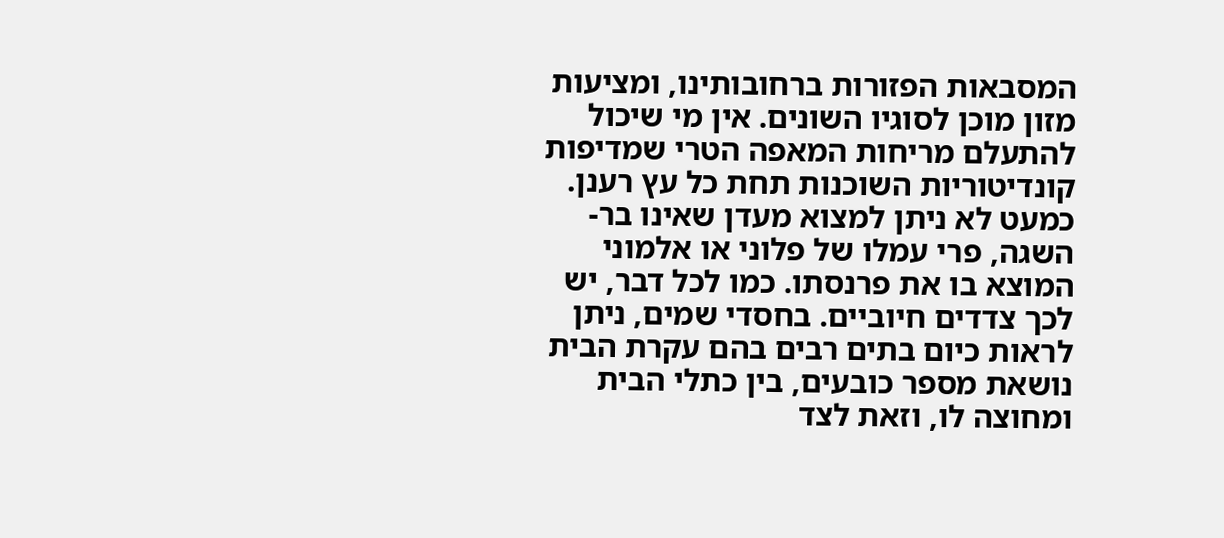המסבאות הפזורות ברחובותינו, ומציעות מזון מוכן לסוגיו השונים. אין מי שיכול להתעלם מריחות המאפה הטרי שמדיפות קונדיטוריות השוכנות תחת כל עץ רענן. כמעט לא ניתן למצוא מעדן שאינו בר-השגה, פרי עמלו של פלוני או אלמוני המוצא בו את פרנסתו. כמו לכל דבר, יש לכך צדדים חיוביים. בחסדי שמים, ניתן לראות כיום בתים רבים בהם עקרת הבית נושאת מספר כובעים, בין כתלי הבית ומחוצה לו, וזאת לצד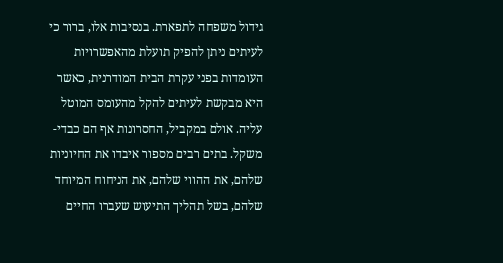גידול משפחה לתפארת. בנסיבות אלו, ברור כי לעיתים ניתן להפיק תועלת מהאפשרויות העומדות בפני עקרת הבית המודרנית, כאשר היא מבקשת לעיתים להקל מהעומס המוטל עליה. אולם במקביל, החסרונות אף הם כבדי-משקל. בתים רבים מספור איבדו את החיוניות שלהם, את ההווי שלהם, את הניחוח המיוחד שלהם, בשל תהליך התיעוש שעברו החיים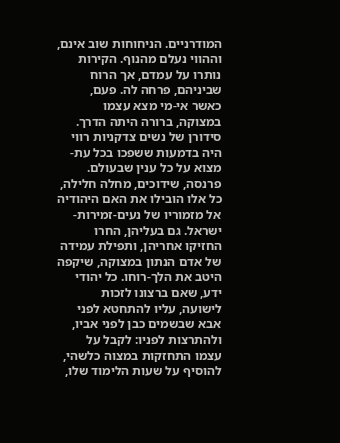המודרניים. הניחוחות שוב אינם, וההווי נעלם מהנוף. הקירות נותרו על עמדם, אך הרוח שביניהם, פרחה לה. פעם, כאשר אי-מי מצא עצמו במצוקה, ברורה היתה הדרך. סידורן של נשים צדקניות רווי היה בדמעות ששפכו בכל עת-מצוא על כל ענין שבעולם. פרנסה, שידוכים, מחלה חלילה, כל אלו הובילו את האם היהודיה אל מזמוריו של נעים-זמירות-ישראל. גם בעליהן, החרו החזיקו אחריהן, ותפילת עמידה של אדם הנתון במצוקה, שיקפה היטב את הלך-רוחו. כל יהודי ידע, שאם ברצונו לזכות לישועה, עליו להתחטא לפני אבא שבשמים כבן לפני אביו, ולהתרצות לפניו: לקבל על עצמו התחזקות במצוה כלשהי, להוסיף על שעות הלימוד שלו,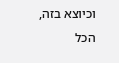וכיוצא בזה, הכל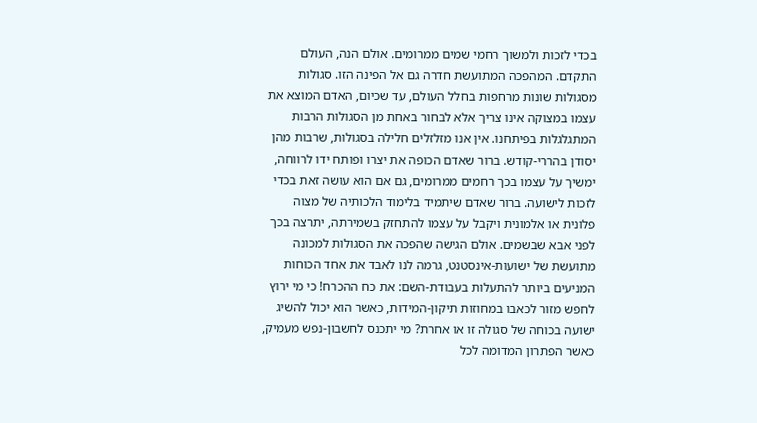בכדי לזכות ולמשוך רחמי שמים ממרומים. אולם הנה, העולם התקדם. המהפכה המתועשת חדרה גם אל הפינה הזו. סגולות מסגולות שונות מרחפות בחלל העולם, עד שכיום, האדם המוצא את עצמו במצוקה אינו צריך אלא לבחור באחת מן הסגולות הרבות המתגלגלות בפיתחנו. אין אנו מזלזלים חלילה בסגולות, שרבות מהן יסודן בהררי-קודש. ברור שאדם הכופה את יצרו ופותח ידו לרווחה, ימשיך על עצמו בכך רחמים ממרומים, גם אם הוא עושה זאת בכדי לזכות לישועה. ברור שאדם שיתמיד בלימוד הלכותיה של מצוה פלונית או אלמונית ויקבל על עצמו להתחזק בשמירתה, יתרצה בכך לפני אבא שבשמים. אולם הגישה שהפכה את הסגולות למכונה מתועשת של ישועות-אינסטנט, גרמה לנו לאבד את אחד הכוחות המניעים ביותר להתעלות בעבודת-השם: את כח ההכרח! כי מי ירוץ לחפש מזור לכאבו במחוזות תיקון-המידות, כאשר הוא יכול להשיג ישועה בכוחה של סגולה זו או אחרת? מי יתכנס לחשבון-נפש מעמיק, כאשר הפתרון המדומה לכל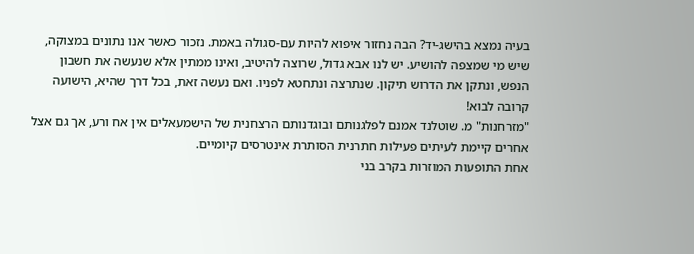בעיה נמצא בהישג-יד? הבה נחזור איפוא להיות עם-סגולה באמת. נזכור כאשר אנו נתונים במצוקה, שיש מי שמצפה להושיע. יש לנו אבא גדול, שרוצה להיטיב, ואינו ממתין אלא שנעשה את חשבון הנפש, ונתקן את הדרוש תיקון. שנתרצה ונתחטא לפניו. ואם נעשה זאת, בכל דרך שהיא, הישועה קרובה לבוא!
"מזרחנות" מ. שוטלנד אמנם לפלגנותם ובוגדנותם הרצחנית של הישמעאלים אין אח ורע, אך גם אצל אחרים קיימת לעיתים פעילות חתרנית הסותרת אינטרסים קיומיים.
אחת התופעות המוזרות בקרב בני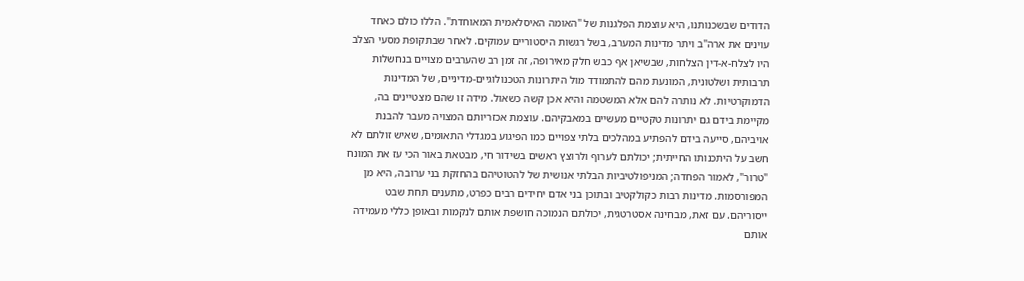הדודים שבשכנותנו, היא עוצמת הפלגנות של "האומה האיסלאמית המאוחדת". הללו כולם כאחד עוינים את ארה"ב ויתר מדינות המערב, בשל רגשות היסטוריים עמוקים. לאחר שבתקופת מסעי הצלב היו לצלח-א-דין הצלחות, שבשיאן אף כבש חלק מאירופה, זה זמן רב שהערבים מצויים בנחשלות תרבותית ושלטונית, המונעת מהם להתמודד מול היתרונות הטכנולוגיים-מדיניים, של המדינות הדמוקרטיות. לא נותרה להם אלא המשטמה והיא אכן קשה כשאול. מידה זו שהם מצטיינים בה, מקיימת בידם גם יתרונות טקטיים מעשיים במאבקיהם. עוצמת אכזריותם המצויה מעבר להבנת אויביהם, סייעה בידם להפתיע במהלכים בלתי צפויים כמו הפיגוע במגדלי התאומים, שאיש זולתם לא חשב על היתכנותו החייתית; יכולתם לערוף ולרוצץ ראשים בשידור חי, מבטאת באור הכי עז את המונח "טרור", לאמור הפחדה; המניפולטיביות הבלתי אנושית של להטוטיהם בהחזקת בני ערובה, היא מן המפורסמות. מדינות רבות כקולקטיב ובתוכן בני אדם יחידים רבים כפרט, מתענים תחת שבט ייסוריהם. עם זאת, מבחינה אסטרטגית, יכולתם הנמוכה חושפת אותם לנקמות ובאופן כללי מעמידה אותם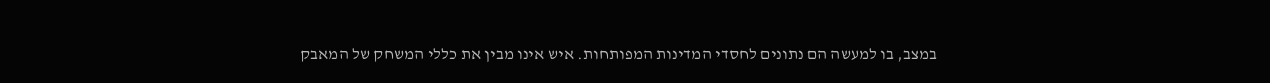במצב, בו למעשה הם נתונים לחסדי המדינות המפותחות. איש אינו מבין את כללי המשחק של המאבק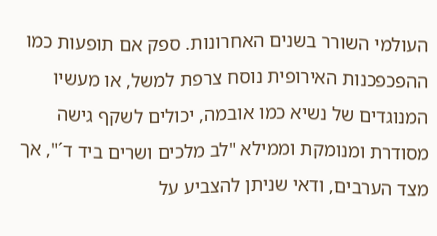העולמי השורר בשנים האחרונות. ספק אם תופעות כמו ההפכפכנות האירופית נוסח צרפת למשל, או מעשיו המנוגדים של נשיא כמו אובמה, יכולים לשקף גישה מסודרת ומנומקת וממילא "לב מלכים ושרים ביד ד´", אך מצד הערבים, ודאי שניתן להצביע על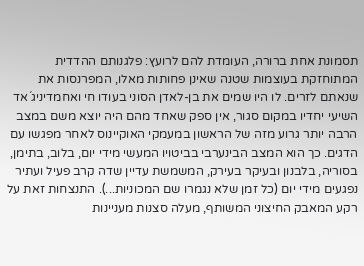תסמונת אחת ברורה, העומדת להם לרועץ: פלגנותם ההדדית המתוחזקת בעוצמות שטנה שאינן פחותות מאלו, המפרנסות את שנאתם לזרים. לו היו שמים את בן-לאדן הסוני בעודו חי ואחמדיניג´אד השיעי יחדיו במקום סגור, אין ספק שאחד מהם היה יוצא משם במצב הרבה יותר גרוע מזה של הראשון במעמקי האוקיינוס לאחר מפגשו עם הדגים. כך הוא המצב הבינערבי בביטויו המעשי מידי יום, בלוב, בתימן, בסוריה, בלבנון ובעיקר בעירק, המשמשת עדיין שדה קרב פעיל ועתיר נפגעים מידי יום (כל זמן שלא נגמרו שם המכוניות...). התנצחות זאת על רקע המאבק החיצוני המשותף, מעלה סצנות מעניינות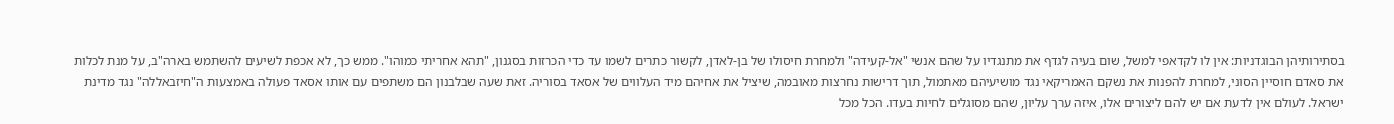בסתירותיהן הבוגדניות: אין לו לקדאפי למשל, שום בעיה לגדף את מתנגדיו על שהם אנשי "אל-קעידה" ולמחרת חיסולו של בן-לאדן, לקשור כתרים לשמו עד כדי הכרזות בסגנון, "תהא אחריתי כמוהו". ממש כך, לא אכפת לשיעים להשתמש בארה"ב, על מנת לכלות את סאדם חוסיין הסוני, למחרת להפנות את נשקם האמריקאי נגד מושיעיהם מאתמול, תוך דרישות נחרצות מאובמה, שיציל את אחיהם מיד העלווים של אסאד בסוריה. זאת שעה שבלבנון הם משתפים עם אותו אסאד פעולה באמצעות ה"חיזבאללה" נגד מדינת ישראל. לעולם אין לדעת אם יש להם ליצורים אלו, איזה ערך עליון, שהם מסוגלים לחיות בעדו. הכל מכל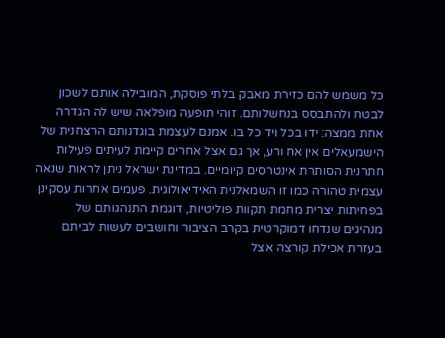כל משמש להם כזירת מאבק בלתי פוסקת, המובילה אותם לשכון לבטח ולהתבסס בנחשלותם. זוהי תופעה מופלאה שיש לה הגדרה אחת ממצה: ידו בכל ויד כל בו. אמנם לעצמת בוגדנותם הרצחנית של הישמעאלים אין אח ורע, אך גם אצל אחרים קיימת לעיתים פעילות חתרנית הסותרת אינטרסים קיומיים. במדינת ישראל ניתן לראות שנאה עצמית טהורה כמו זו השמאלנית האידיאולוגית. פעמים אחרות עסקינן בפחיתות יצרית מחמת תקוות פוליטיות, דוגמת התנהגותם של מנהיגים שנדחו דמוקרטית בקרב הציבור וחושבים לעשות לביתם בעזרת אכילת קורצה אצל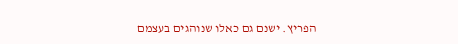הפריץ. ישנם גם כאלו שנוהגים בעצמם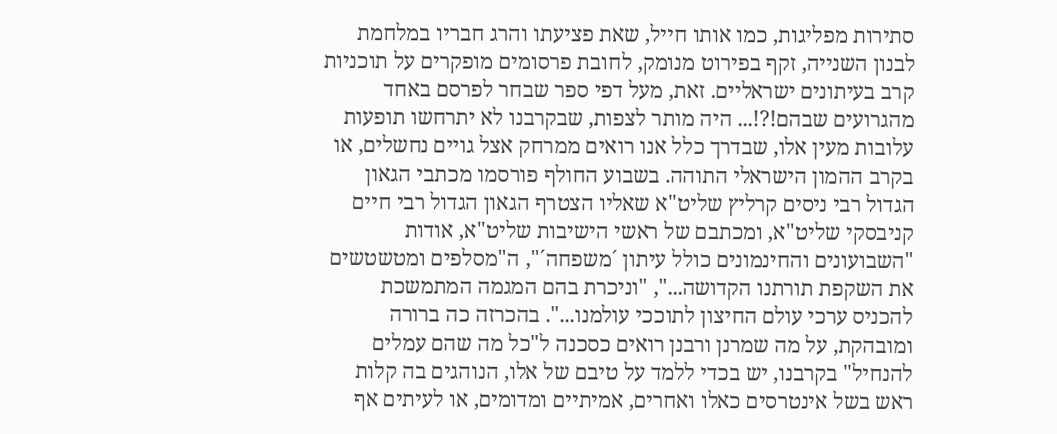סתירות מפליגות, כמו אותו חייל, שאת פציעתו והרג חבריו במלחמת לבנון השנייה, זקף בפירוט מנומק, לחובת פרסומים מופקרים על תוכניות קרב בעיתונים ישראליים. זאת, מעל דפי ספר שבחר לפרסם באחד מהגרועים שבהם!?!... היה מותר לצפות, שבקרבנו לא יתרחשו תופעות עלובות מעין אלו, שבדרך כלל אנו רואים ממרחק אצל גויים נחשלים, או בקרב ההמון הישראלי התוהה. בשבוע החולף פורסמו מכתבי הגאון הגדול רבי ניסים קרליץ שליט"א שאליו הצטרף הגאון הגדול רבי חיים קניבסקי שליט"א, ומכתבם של ראשי הישיבות שליט"א, אודות "השבועונים והחינמונים כולל עיתון ´משפחה´", ה"מסלפים ומטשטשים את השקפת תורתנו הקדושה...", "וניכרת בהם המגמה המתמשכת להכניס ערכי עולם החיצון לתוככי עולמנו...". בהכרזה כה ברורה ומובהקת, על מה שמרנן ורבנן רואים כסכנה ל"כל מה שהם עמלים להנחיל" בקרבנו, יש בכדי ללמד על טיבם של אלו, הנוהגים בה קלות ראש בשל אינטרסים כאלו ואחרים, אמיתיים ומדומים, או לעיתים אף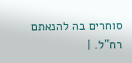סוחרים בה להנאתם רח"ל. |